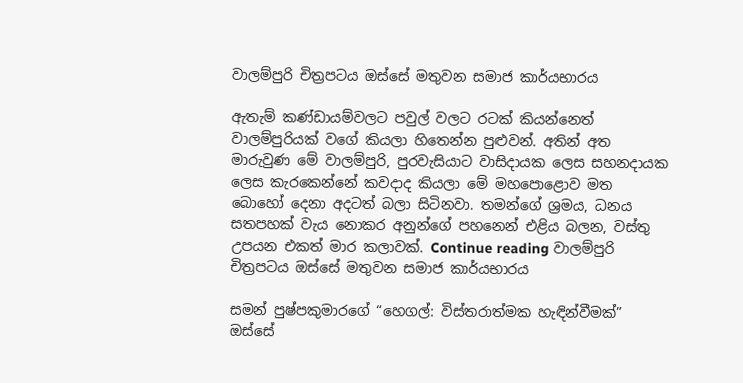වාලම්පුරි චිත්‍රපටය ඔස්සේ මතුවන සමාජ කාර්යභාරය

ඇතැම් කණ්ඩායම්වලට පවුල් වලට රටක් කියන්නෙත් වාලම්පුරියක් වගේ කියලා හිතෙන්න පුළුවන්. අතින් අත මාරුවුණ මේ වාලම්පුරි, පුරවැසියාට වාසිදායක ලෙස සහනදායක ලෙස කැරකෙන්නේ කවදාද කියලා මේ මහපොළොව මත බොහෝ දෙනා අදටත් බලා සිටිනවා. තමන්ගේ ශ්‍රමය, ධනය සතපහක් වැය නොකර අනුන්ගේ පහනෙන් එළිය බලන, වස්තු උපයන එකත් මාර කලාවක්. Continue reading වාලම්පුරි චිත්‍රපටය ඔස්සේ මතුවන සමාජ කාර්යභාරය

සමන් පුෂ්පකුමාරගේ “හෙගල්: විස්තරාත්මක හැඳින්වීමක්” ඔස්සේ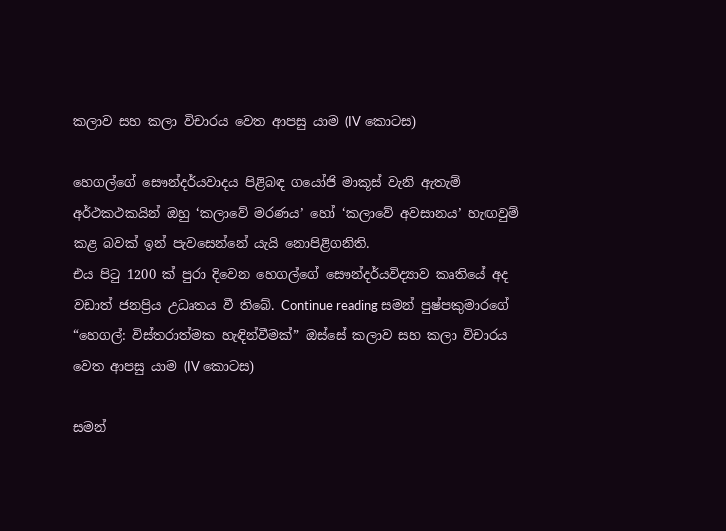කලාව සහ කලා විචාරය වෙත ආපසු යාම (IV කොටස)

හෙගල්ගේ සෞන්දර්යවාදය පිළිබඳ ගයෝජි මාකූස් වැනි ඇතැම් අර්ථකථකයින් ඔහු ‘කලාවේ මරණය’ හෝ ‘කලාවේ අවසානය’ හැඟවුම් කළ බවක් ඉන් පැවසෙන්නේ යැයි නොපිළිගනිති.
එය පිටු 1200 ක් පුරා දිවෙන හෙගල්ගේ සෞන්දර්යවිද්‍යාව කෘතියේ අද වඩාත් ජනප්‍රිය උධෘතය වී තිබේ. Continue reading සමන් පුෂ්පකුමාරගේ “හෙගල්: විස්තරාත්මක හැඳින්වීමක්” ඔස්සේ කලාව සහ කලා විචාරය වෙත ආපසු යාම (IV කොටස)

සමන්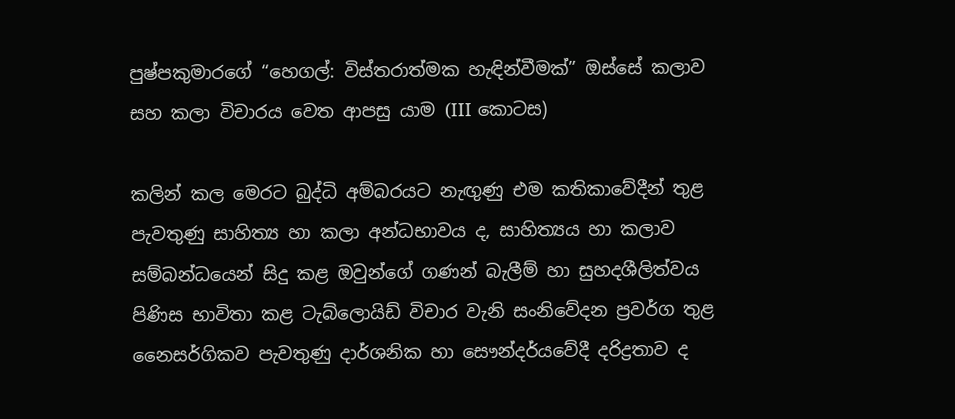පුෂ්පකුමාරගේ “හෙගල්: විස්තරාත්මක හැඳින්වීමක්” ඔස්සේ කලාව සහ කලා විචාරය වෙත ආපසු යාම (III කොටස)

කලින් කල මෙරට බුද්ධි අම්බරයට නැඟුණු එම කතිකාවේදීන් තුළ පැවතුණු සාහිත්‍ය හා කලා අන්ධභාවය ද, සාහිත්‍යය හා කලාව සම්බන්ධයෙන් සිදු කළ ඔවුන්ගේ ගණන් බැලීම් හා සුහදශීලිත්වය පිණිස භාවිතා කළ ටැබ්ලොයිඩ් විචාර වැනි සංනිවේදන ප්‍රවර්ග තුළ නෛසර්ගිකව පැවතුණු දාර්ශනික හා සෞන්දර්යවේදී දරිද්‍රතාව ද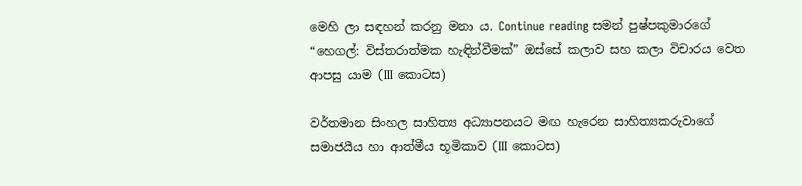මෙහි ලා සඳහන් කරනු මනා ය. Continue reading සමන් පුෂ්පකුමාරගේ “හෙගල්: විස්තරාත්මක හැඳින්වීමක්” ඔස්සේ කලාව සහ කලා විචාරය වෙත ආපසු යාම (III කොටස)

වර්තමාන සිංහල සාහිත්‍ය අධ්‍යාපනයට මඟ හැරෙන සාහිත්‍යකරුවාගේ සමාජයීය හා ආත්මීය භූමිකාව (III කොටස)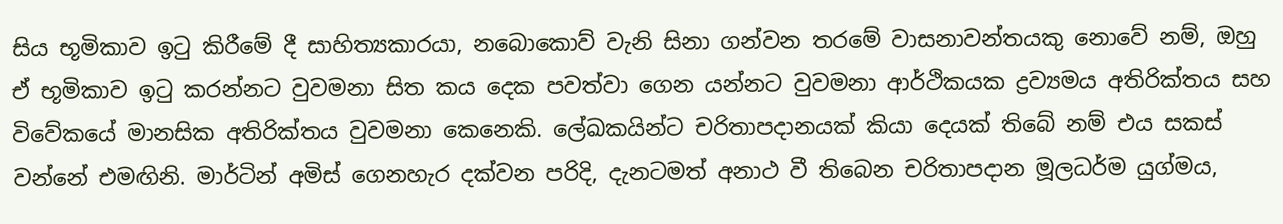සිය භූමිකාව ඉටු කිරීමේ දී සාහිත්‍යකාරයා, නබොකොව් වැනි සිනා ගන්වන තරමේ වාසනාවන්තයකු නොවේ නම්, ඔහු ඒ භූමිකාව ඉටු කරන්නට වුවමනා සිත කය දෙක පවත්වා ගෙන යන්නට වුවමනා ආර්ථිකයක ද්‍රව්‍යමය අතිරික්තය සහ විවේකයේ මානසික අතිරික්තය වුවමනා කෙනෙකි. ලේඛකයින්ට චරිතාපදානයක් කියා දෙයක් තිබේ නම් එය සකස් වන්නේ එමඟිනි. මාර්ටින් අමිස් ගෙනහැර දක්වන පරිදි, දැනටමත් අනාථ වී තිබෙන චරිතාපදාන මූලධර්ම යුග්මය,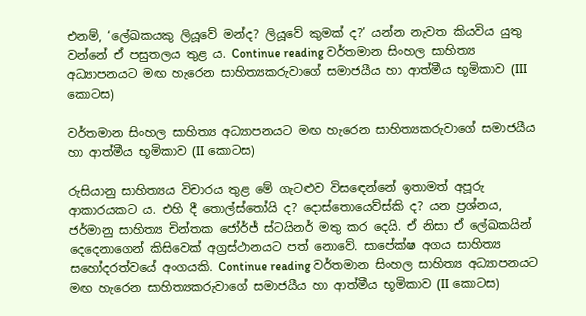එනම්, ‘ලේඛකයකු ලියූවේ මන්ද? ලියූවේ කුමක් ද?’ යන්න නැවත කියවිය යුතු වන්නේ ඒ පසුතලය තුළ ය. Continue reading වර්තමාන සිංහල සාහිත්‍ය අධ්‍යාපනයට මඟ හැරෙන සාහිත්‍යකරුවාගේ සමාජයීය හා ආත්මීය භූමිකාව (III කොටස)

වර්තමාන සිංහල සාහිත්‍ය අධ්‍යාපනයට මඟ හැරෙන සාහිත්‍යකරුවාගේ සමාජයීය හා ආත්මීය භූමිකාව (II කොටස)

රුසියානු සාහිත්‍යය විචාරය තුළ මේ ගැටළුව විස‍ඳෙන්නේ ඉතාමත් අපූරු ආකාරයකට ය. එහි දී තොල්ස්තෝයි ද? දොස්තොයෙව්ස්කි ද? යන ප්‍රශ්නය, ජර්මානු සාහිත්‍ය චින්තක ජෝර්ජ් ස්ටයිනර් මතු කර දෙයි. ඒ නිසා ඒ ලේඛකයින් දෙදෙනාගෙන් කිසිවෙක් අග්‍රස්ථානයට පත් නොවේ. සාපේක්ෂ අගය සාහිත්‍ය සහෝදරත්වයේ අංගයකි. Continue reading වර්තමාන සිංහල සාහිත්‍ය අධ්‍යාපනයට මඟ හැරෙන සාහිත්‍යකරුවාගේ සමාජයීය හා ආත්මීය භූමිකාව (II කොටස)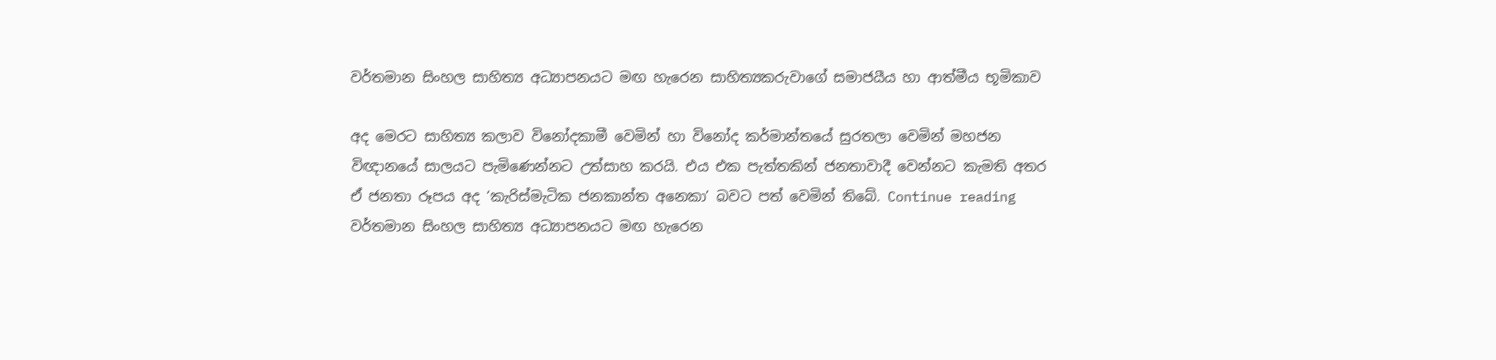වර්තමාන සිංහල සාහිත්‍ය අධ්‍යාපනයට මඟ හැරෙන සාහිත්‍යකරුවාගේ සමාජයීය හා ආත්මීය භූමිකාව

අද මෙරට සාහිත්‍ය කලාව විනෝදකාමී වෙමින් හා විනෝද කර්මාන්තයේ සුරතලා වෙමින් මහජන විඥානයේ සාලයට පැමිණෙන්නට උත්සාහ කරයි. එය එක පැත්තකින් ජනතාවාදී වෙන්නට කැමති අතර ඒ ජනතා රූපය අද ‘කැරිස්මැටික ජනකාන්ත අනෙකා’ බවට පත් වෙමින් තිබේ. Continue reading වර්තමාන සිංහල සාහිත්‍ය අධ්‍යාපනයට මඟ හැරෙන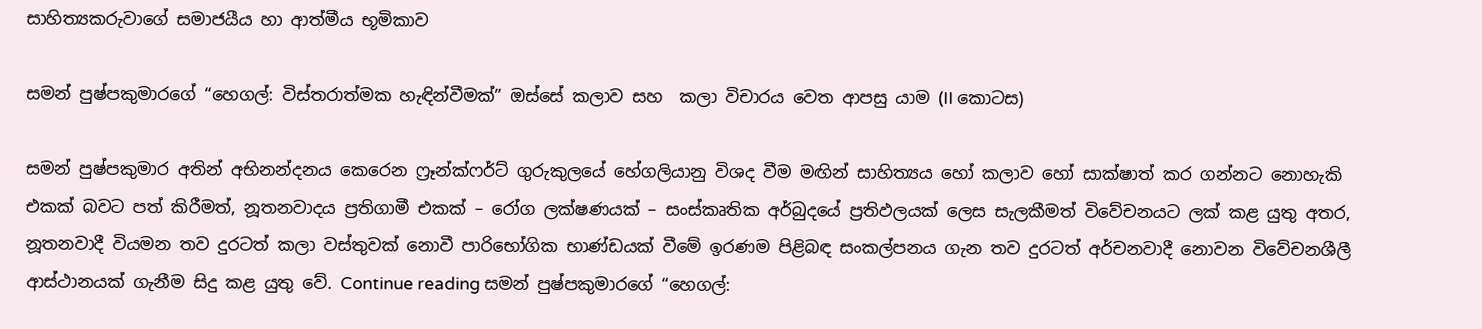සාහිත්‍යකරුවාගේ සමාජයීය හා ආත්මීය භූමිකාව

සමන් පුෂ්පකුමාරගේ “හෙගල්: විස්තරාත්මක හැඳින්වීමක්” ඔස්සේ කලාව සහ  කලා විචාරය වෙත ආපසු යාම (II කොටස)

සමන් පුෂ්පකුමාර අතින් අභිනන්දනය කෙරෙන ෆ්‍රෑන්ක්ෆර්ට් ගුරුකුලයේ හේගලියානු විශද වීම මඟින් සාහිත්‍යය හෝ කලාව හෝ සාක්ෂාත් කර ගන්නට නොහැකි එකක් බවට පත් කිරීමත්, නූතනවාදය ප්‍රතිගාමී එකක් – රෝග ලක්ෂණයක් – සංස්කෘතික අර්බුදයේ ප්‍රතිඵලයක් ලෙස සැලකීමත් විවේචනයට ලක් කළ යුතු අතර, නූතනවාදී වියමන තව දුරටත් කලා වස්තුවක් නොවී පාරිභෝගික භාණ්ඩයක් වීමේ ඉරණම පිළිබඳ සංකල්පනය ගැන තව දුරටත් අර්චනවාදී නොවන විවේචනශීලී ආස්ථානයක් ගැනීම සිදු කළ යුතු වේ. Continue reading සමන් පුෂ්පකුමාරගේ “හෙගල්: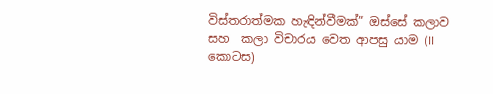විස්තරාත්මක හැඳින්වීමක්” ඔස්සේ කලාව සහ  කලා විචාරය වෙත ආපසු යාම (II කොටස)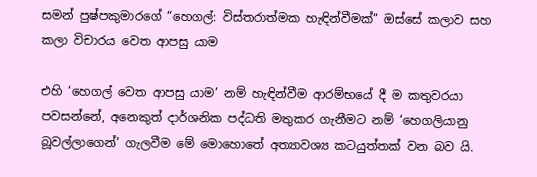සමන් පුෂ්පකුමාරගේ “හෙගල්: විස්තරාත්මක හැඳින්වීමක්” ඔස්සේ කලාව සහ කලා විචාරය වෙත ආපසු යාම

එහි ‘හෙගල් වෙත ආපසු යාම’ නම් හැඳින්වීම ආරම්භයේ දී ම කතුවරයා පවසන්නේ, අනෙකුත් දාර්ශනික පද්ධති මතුකර ගැනීමට නම් ‘හෙගලියානු බූවල්ලාගෙන්’ ගැලවීම මේ මොහොතේ අත්‍යාවශ්‍ය කටයුත්තක් වන බව යි.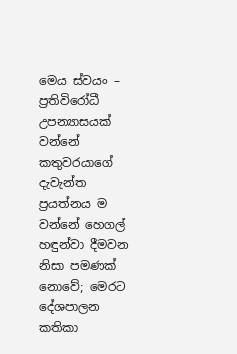මෙය ස්වයං – ප්‍රතිවිරෝධී උපන්‍යාසයක් වන්නේ කතුවරයාගේ දැවැන්ත ප්‍රයත්නය ම වන්නේ හෙගල් හඳුන්වා දීමවන නිසා පමණක් නොවේ; මෙරට දේශපාලන කතිකා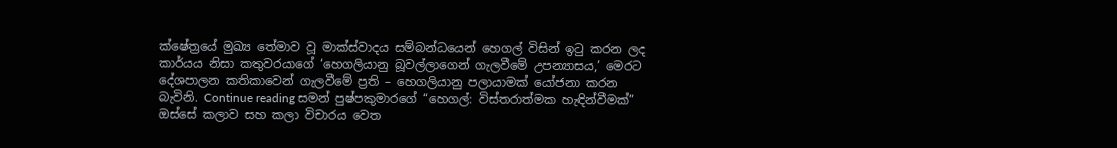ක්ෂේත්‍රයේ මුඛ්‍ය තේමාව වූ මාක්ස්වාදය සම්බන්ධයෙන් හෙගල් විසින් ඉටු කරන ලද කාර්යය නිසා කතුවරයාගේ ‘හෙගලියානු බූවල්ලාගෙන් ගැලවීමේ උපන්‍යාසය,’ මෙරට දේශපාලන කතිකාවෙන් ගැලවීමේ ප්‍රති – හෙගලියානු පලායාමක් යෝජනා කරන බැවිනි. Continue reading සමන් පුෂ්පකුමාරගේ “හෙගල්: විස්තරාත්මක හැඳින්වීමක්” ඔස්සේ කලාව සහ කලා විචාරය වෙත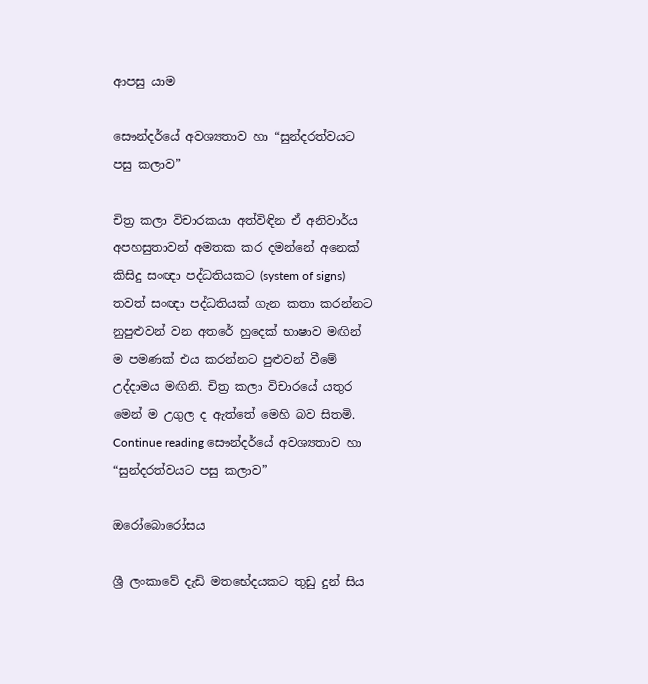ආපසු යාම

සෞන්දර්යේ අවශ්‍යතාව හා “සුන්දරත්වයට පසු කලාව”

චිත්‍ර කලා විචාරකයා අත්විඳින ඒ අනිවාර්ය අපහසුතාවන් අමතක කර දමන්නේ අනෙක් කිසිදු සංඥා පද්ධතියකට (system of signs) තවත් සංඥා පද්ධතියක් ගැන කතා කරන්නට නුපුළුවන් වන අතරේ හුදෙක් භාෂාව මඟින් ම පමණක් එය කරන්නට පුළුවන් වීමේ උද්දාමය මඟිනි. චිත්‍ර කලා විචාරයේ යතුර මෙන් ම උගුල ද ඇත්තේ මෙහි බව සිතමි. Continue reading සෞන්දර්යේ අවශ්‍යතාව හා “සුන්දරත්වයට පසු කලාව”

ඔරෝබොරෝසය

ශ්‍රී ලංකාවේ දැඩි මතභේදයකට තුඩු දුන් සිය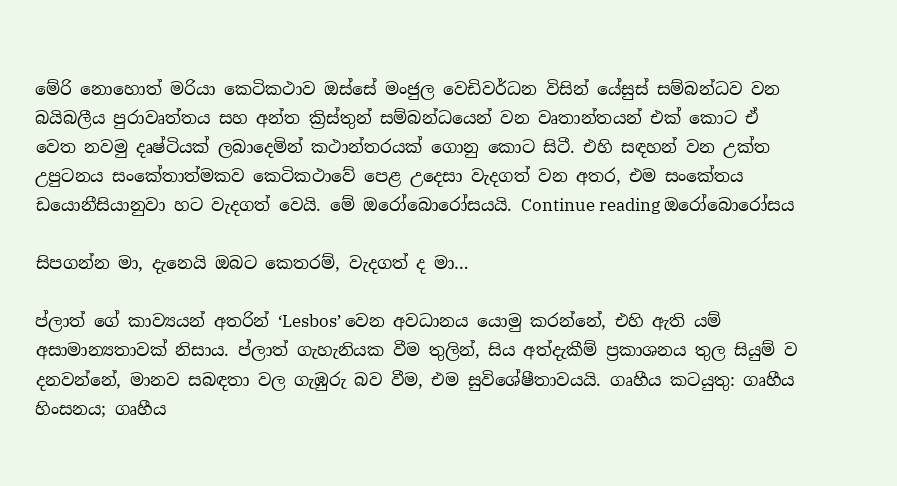මේරි නොහොත් මරියා කෙටිකථාව ඔස්සේ මංජුල වෙඩිවර්ධන විසින් යේසුස් සම්බන්ධව වන බයිබලීය පුරාවෘත්තය සහ අන්ත ක්‍රිස්තුන් සම්බන්ධයෙන් වන වෘතාන්තයන් එක් කොට ඒ වෙත නවමු දෘෂ්ටියක් ලබාදෙමින් කථාන්තරයක් ගොනු කොට සිටී. එහි සඳහන් වන උක්ත උපුටනය සංකේතාත්මකව කෙටිකථාවේ පෙළ උදෙසා වැදගත් වන අතර, එම සංකේතය ඩයොනීසියානුවා හට වැදගත් වෙයි. මේ ඔරෝබොරෝසයයි. Continue reading ඔරෝබොරෝසය

සිපගන්න මා, දැනෙයි ඔබට කෙතරම්, වැදගත් ද මා…

ප්ලාත් ගේ කාව්‍යයන් අතරින් ‘Lesbos’ වෙන අවධානය යොමු කරන්නේ, එහි ඇති යම් අසාමාන්‍යතාවක් නිසාය. ප්ලාත් ගැහැනියක වීම තුලින්, සිය අත්දැකීම් ප්‍රකාශනය තුල සියුම් ව දනවන්නේ, මානව සබඳතා වල ගැඹුරු බව වීම, එම සුවිශේෂීතාවයයි. ගෘහීය කටයුතු: ගෘහීය හිංසනය; ගෘහීය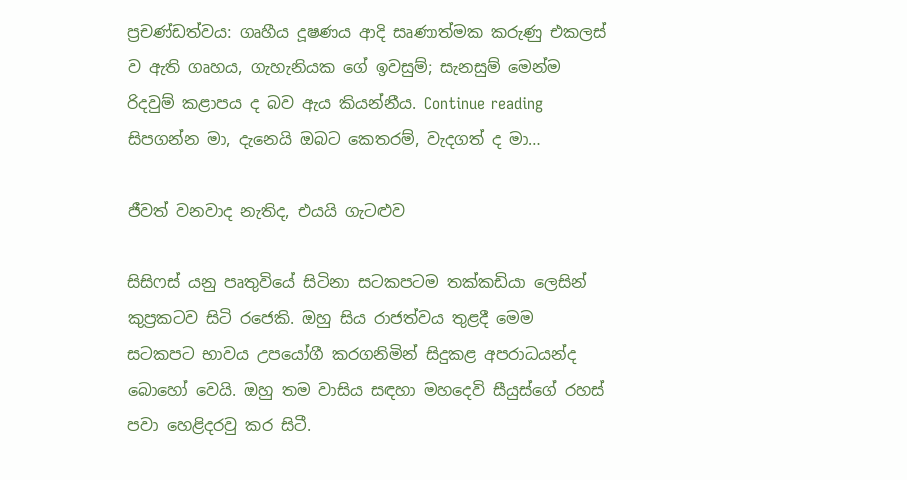ප්‍රචණ්ඩත්වය: ගෘහීය දූෂණය ආදි සෘණාත්මක කරුණු එකලස් ව ඇති ගෘහය, ගැහැනියක ගේ ඉවසුම්; සැනසුම් මෙන්ම රිදවුම් කළාපය ද බව ඇය කියන්නීය. Continue reading සිපගන්න මා, දැනෙයි ඔබට කෙතරම්, වැදගත් ද මා…

ජීවත් වනවාද නැතිද, එයයි ගැටළුව

සිසිෆස් යනු පෘතුවියේ සිටිනා සටකපටම තක්කඩියා ලෙසින් කුප්‍රකටව සිටි රජෙකි. ඔහු සිය රාජත්වය තුළදී මෙම සටකපට භාවය උපයෝගී කරගනිමින් සිදුකළ අපරාධයන්ද බොහෝ වෙයි. ඔහු තම වාසිය සඳහා මහදෙවි සීයුස්ගේ රහස් පවා හෙළිදරවු කර සිටී.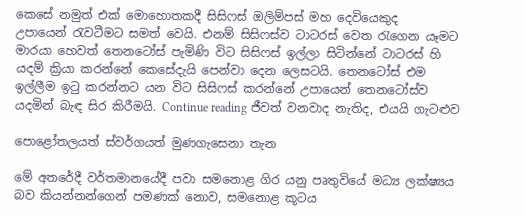කෙසේ නමුත් එක් මොහොතකදී සිසිෆස් ඔලිම්පස් මහ දෙවියෙකුද උපායෙන් ‍රැවටීමට සමත් වෙයි. එනම් සිසිෆස්ව ටාටරස් වෙත ‍රැගෙන යෑමට මාරයා හෙවත් තෙනටෝස් පැමිණි විට සිසිෆස් ඉල්ලා සිටින්නේ ටාටරස් හි යදම් ක්‍රියා කරන්නේ කෙසේදැයි පෙන්වා දෙන ලෙසටයි. තෙනටෝස් එම ඉල්ලීම ඉ‍ටු කරන්නට යන විට සිසිෆස් කරන්නේ උපායෙන් තෙනටෝස්ව යදමින් බැඳ සිර කිරීමයි. Continue reading ජීවත් වනවාද නැතිද, එයයි ගැටළුව

පොළෝතලයත් ස්වර්ගයත් මුණගැසෙනා තැන

මේ අතරේදී වර්තමානයේදී පවා සමනොළ ගිර යනු පෘතුවියේ මධ්‍ය ලක්ෂ්‍යය බව කියන්නන්ගෙන් පමණක් නොව, සමනොළ කූටය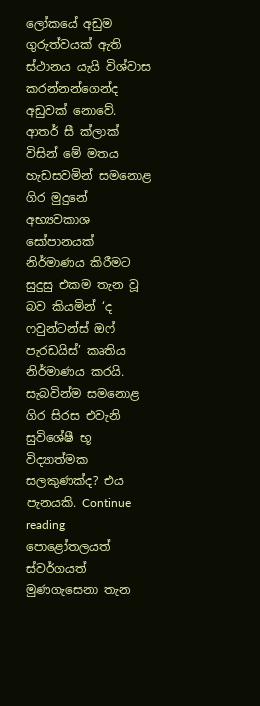ලෝකයේ අඩුම ගුරුත්වයක් ඇති ස්ථානය යැයි විශ්වාස කරන්නන්ගෙන්ද අඩුවක් නොවේ. ආතර් සී ක්ලාක් විසින් මේ මතය හැඩසවමින් සමනොළ ගිර මුදුනේ අභ්‍යවකාශ සෝපානයක් නිර්මාණය කිරීමට සුදුසු එකම තැන වූ බව කියමින් ‘ද ෆවුන්ටන්ස් ඔෆ් පැරඩයිස්’ කෘතිය නිර්මාණය කරයි. සැබවින්ම සමනොළ ගිර සිරස එවැනි සුවිශේෂී භූ විද්‍යාත්මක සලකුණක්ද? එය පැනයකි. Continue reading පොළෝතලයත් ස්වර්ගයත් මුණගැසෙනා තැන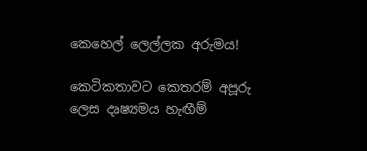කෙහෙල් ලෙල්ලක අරුමය!

කෙටිකතාවට කෙතරම් අපූරු ලෙස දෘෂ්‍යමය හැඟීම්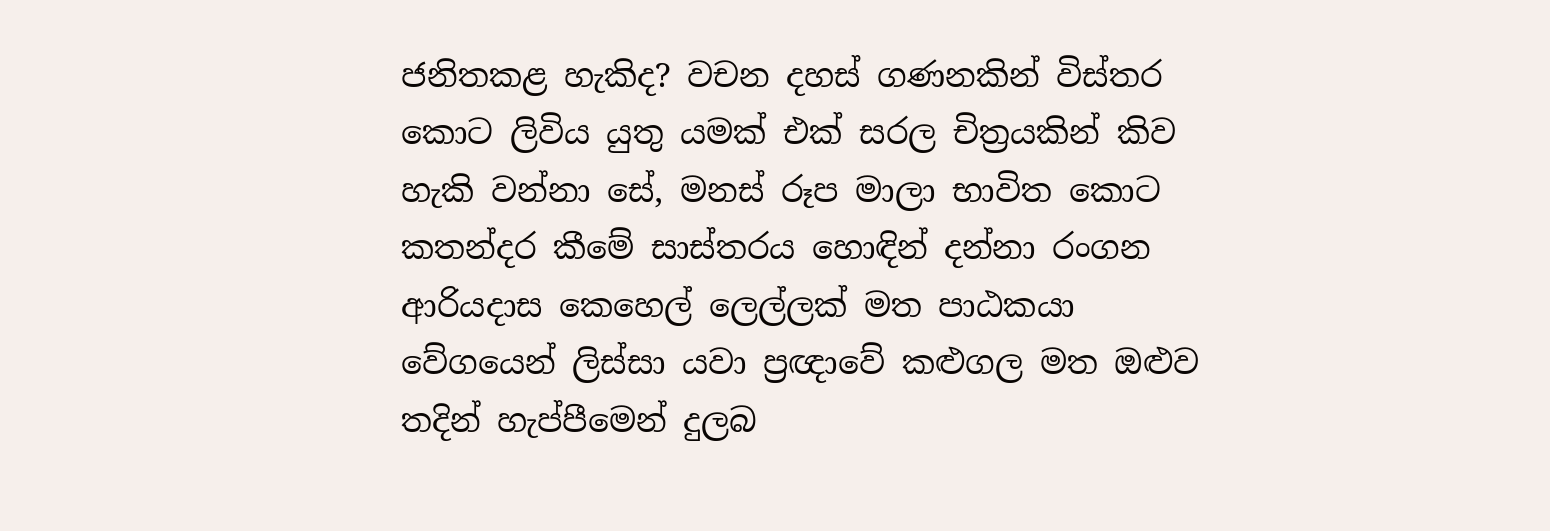ජනිතකළ හැකිද? වචන දහස් ගණනකින් විස්තර කොට ලිවිය යුතු යමක් එක් සරල චිත්‍රයකින් කිව හැකි වන්නා සේ, මනස් රූප මාලා භාවිත කොට කතන්දර කීමේ සාස්තරය හොඳින් දන්නා රංගන ආරියදාස කෙහෙල් ලෙල්ලක් මත පාඨකයා වේගයෙන් ලිස්සා යවා ප්‍රඥාවේ කළුගල මත ඔළුව තදින් හැප්පීමෙන් දුලබ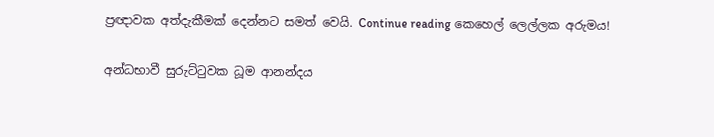ප්‍රඥාවක අත්දැකීමක් දෙන්නට සමත් වෙයි. Continue reading කෙහෙල් ලෙල්ලක අරුමය!

අන්ධභාවී සුරුට්ටුවක ධූම ආනන්දය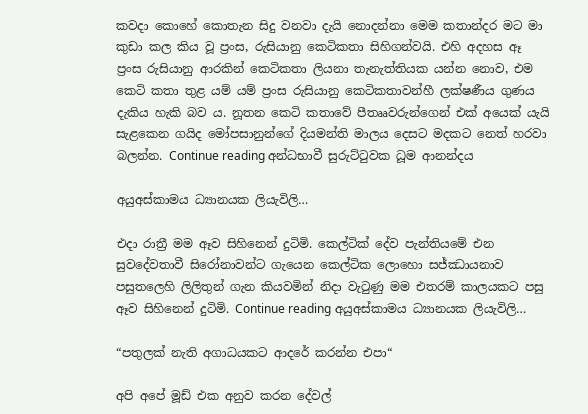කවදා කොහේ කොතැන සිදු වනවා දැයි නොදන්නා මෙම කතාන්දර මට මා කුඩා කල කිය වූ ප්‍රංස, රුසියානු කෙටිකතා සිහිගන්වයි. එහි අදහස ඈ ප්‍රංස රුසියානු ආරකින් කෙටිකතා ලියනා තැනැත්තියක යන්න නොව, එම කෙටි කතා තුළ යම් යම් ප්‍රංස රුසියානු කෙටිකතාවන්හී ලක්ෂණීය ගුණය දැකිය හැකි බව ය. නූතන කෙටි කතාවේ පීතෲවරුන්ගෙන් එක් අයෙක් යැයි සැළකෙන ගයිද මෝපසානුන්ගේ දියමන්ති මාලය දෙසට මදකට නෙත් හරවා බලන්න. Continue reading අන්ධභාවී සුරුට්ටුවක ධූම ආනන්දය

අයුඅස්කාමය ධ්‍යානයක ලියැවිලි…

එදා රාත්‍රී මම ඈව සිහිනෙන් දුටිමි. කෙල්ටික් දේව පැන්තියමේ එන සුවදේවතාවී සිරෝනාවන්ට ගැයෙන කෙල්ටික ලොහො සජ්ඣායනාව පසුතලෙහි ලිලිතුන් ගැන කියවමින් නිදා වැටුණු මම එතරම් කාලයකට පසු ඈව සිහිනෙන් දුටිමි. Continue reading අයුඅස්කාමය ධ්‍යානයක ලියැවිලි…

“පතුලක් නැති අගාධයකට ආදරේ කරන්න එපා“

අපි අපේ මූඩ් එක අනුව කරන දේවල්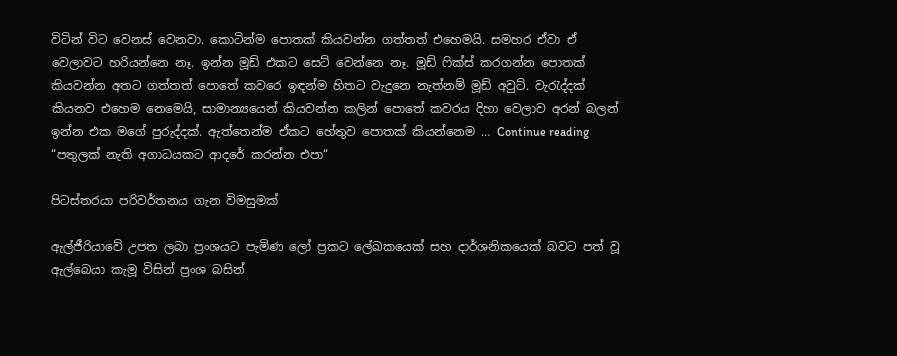විටින් විට වෙනස් වෙනවා. කොටින්ම පොතක් කියවන්න ගත්තත් එහෙමයි. සමහර ඒවා ඒ වෙලාවට හරියන්නෙ නෑ. ඉන්න මූඩ් එකට සෙට් වෙන්නෙ නෑ. මූඩ් ෆික්ස් කරගන්න පොතක් කියවන්න අතට ගත්තත් පොතේ කවරෙ ඉඳන්ම හිතට වැදුනෙ නැත්නම් මූඩ් අවුට්. වැරැද්දක් කියනව එහෙම නෙමෙයි, සාමාන්‍යයෙන් කියවන්න කලින් පොතේ කවරය දිහා වෙලාව අරන් බලන් ඉන්න එක මගේ පුරුද්දක්. ඇත්තෙන්ම ඒකට හේතුව පොතක් කියන්නෙම … Continue reading “පතුලක් නැති අගාධයකට ආදරේ කරන්න එපා“

පිටස්තරයා පරිවර්තනය ගැන විමසුමක්

ඇල්ජීරියාවේ උපත ලබා ප්‍රංශයට පැමිණ ලෝ ප්‍රකට ලේඛකයෙක් සහ දාර්ශනිකයෙක් බවට පත් වූ ඇල්බෙයා කැමූ විසින් ප්‍රංශ බසින්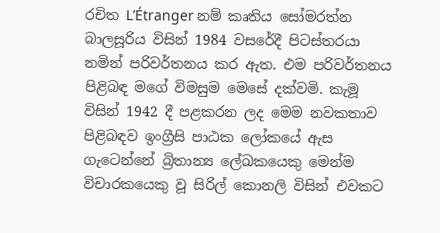රචිත L’Étranger නම් කෘතිය සෝමරත්න බාලසූරිය විසින් 1984 වසරේදී පිටස්තරයා නමින් පරිවර්තනය කර ඇත. එම පරිවර්තනය පිළිබඳ මගේ විමසුම මෙසේ දක්වමි. කැමූ විසින් 1942 දී පළකරන ලද මෙම නවකතාව පිළිබඳව ඉංග්‍රීසි පාඨක ලෝකයේ ඇස ගැටෙන්නේ බ්‍රිතාන්‍ය ලේඛකයෙකු මෙන්ම විචාරකයෙකු වූ සිරිල් කොනලි විසින් එවකට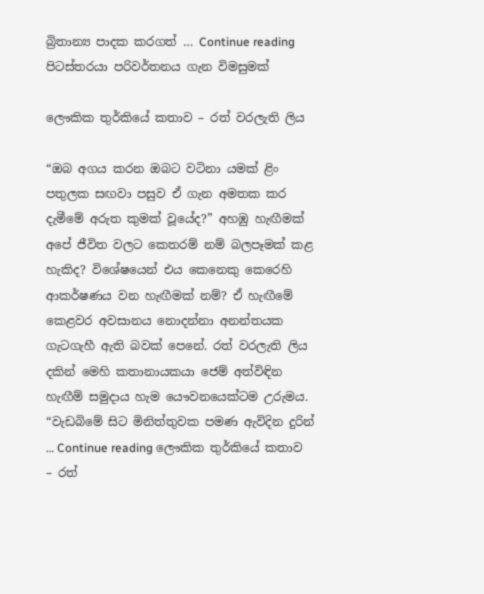බ්‍රිතාන්‍ය පාදක කරගත් … Continue reading පිටස්තරයා පරිවර්තනය ගැන විමසුමක්

ලෞකික තුර්කියේ කතාව – රත් වරලැති ලිය

“ඔබ අගය කරන ඔබට වටිනා යමක් ළිං පතුලක සඟවා පසුව ඒ ගැන අමතක කර දැමීමේ අරුත කුමක් වූයේද?” අහඹු හැඟීමක් අපේ ජීවිත වලට කෙතරම් නම් බලපෑමක් කළ හැකිද? විශේෂයෙන් එය කෙනෙකු කෙරෙහි ආකර්ෂණය වන හැඟීමක් නම්? ඒ හැඟීමේ කෙළවර අවසානය නොදන්නා අනන්තයක ගැටගැහී ඇති බවක් පෙනේ. රත් වරලැති ලිය දකින් මෙහි කතානායකයා ජෙම් අත්විඳින හැඟීම් සමුදාය හැම යෞවනයෙක්ටම උරුමය. “වැඩබිමේ සිට මිනිත්තුවක පමණ ඇවිදින දුරින් … Continue reading ලෞකික තුර්කියේ කතාව – රත්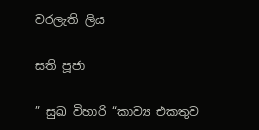වරලැති ලිය

සති පූජා

” සුඛ විහාරි “කාව්‍ය එකතුව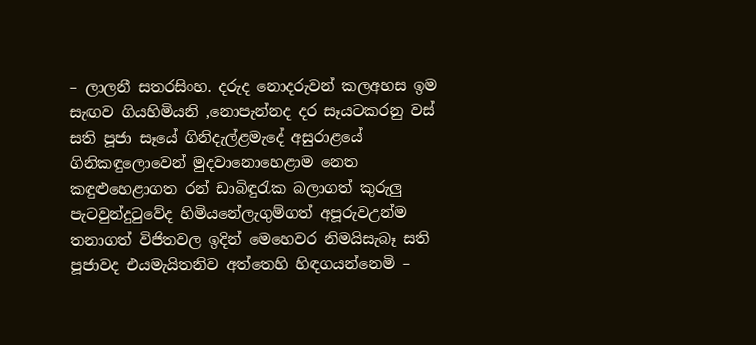– ලාලනී සතරසිංහ. දරුද නොදරුවන් කලඅහස ඉම සැඟව ගියහිමියනි ,නොපැන්නද දර සෑයටකරනු වස් සති පූජා සෑයේ ගිනිදැල්ළමැදේ අසුරාළයේ ගිනිකඳුලොවෙන් මුදවානොහෙළාම නෙත කඳුළුහෙළාගත රන් ඩාබිඳුරැක බලාගත් කුරුලු පැටවුන්දුටුවේද හිමියනේලැගුම්ගත් අපූරුවඋන්ම තනාගත් විජිතවල ඉදින් මෙහෙවර නිමයිසැබෑ සති පූජාවද එයමැයිතනිව අත්තෙහි හිඳගයන්නෙමි –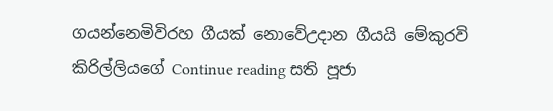ගයන්නෙමිවිරහ ගීයක් නොවේඋදාන ගීයයි මේකුරවි කිරිල්ලියගේ Continue reading සති පූජා